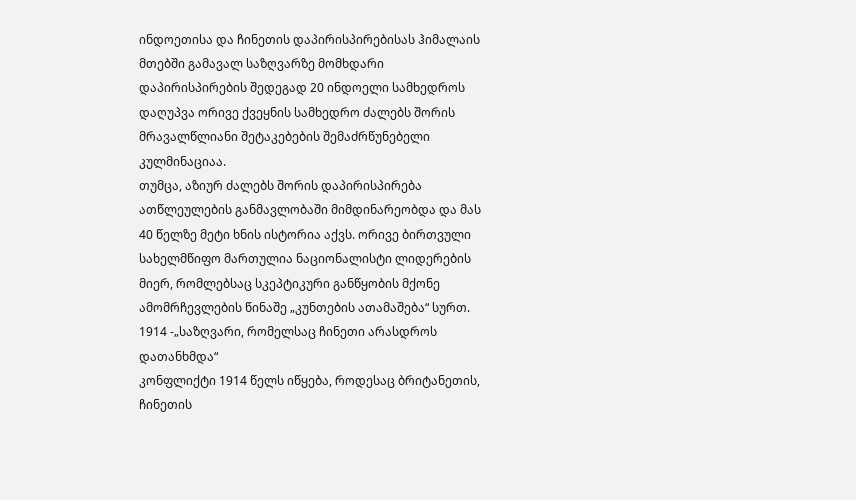ინდოეთისა და ჩინეთის დაპირისპირებისას ჰიმალაის მთებში გამავალ საზღვარზე მომხდარი დაპირისპირების შედეგად 20 ინდოელი სამხედროს დაღუპვა ორივე ქვეყნის სამხედრო ძალებს შორის მრავალწლიანი შეტაკებების შემაძრწუნებელი კულმინაციაა.
თუმცა, აზიურ ძალებს შორის დაპირისპირება ათწლეულების განმავლობაში მიმდინარეობდა და მას 40 წელზე მეტი ხნის ისტორია აქვს. ორივე ბირთვული სახელმწიფო მართულია ნაციონალისტი ლიდერების მიერ, რომლებსაც სკეპტიკური განწყობის მქონე ამომრჩევლების წინაშე „კუნთების ათამაშება“ სურთ.
1914 -„საზღვარი, რომელსაც ჩინეთი არასდროს დათანხმდა“
კონფლიქტი 1914 წელს იწყება, როდესაც ბრიტანეთის, ჩინეთის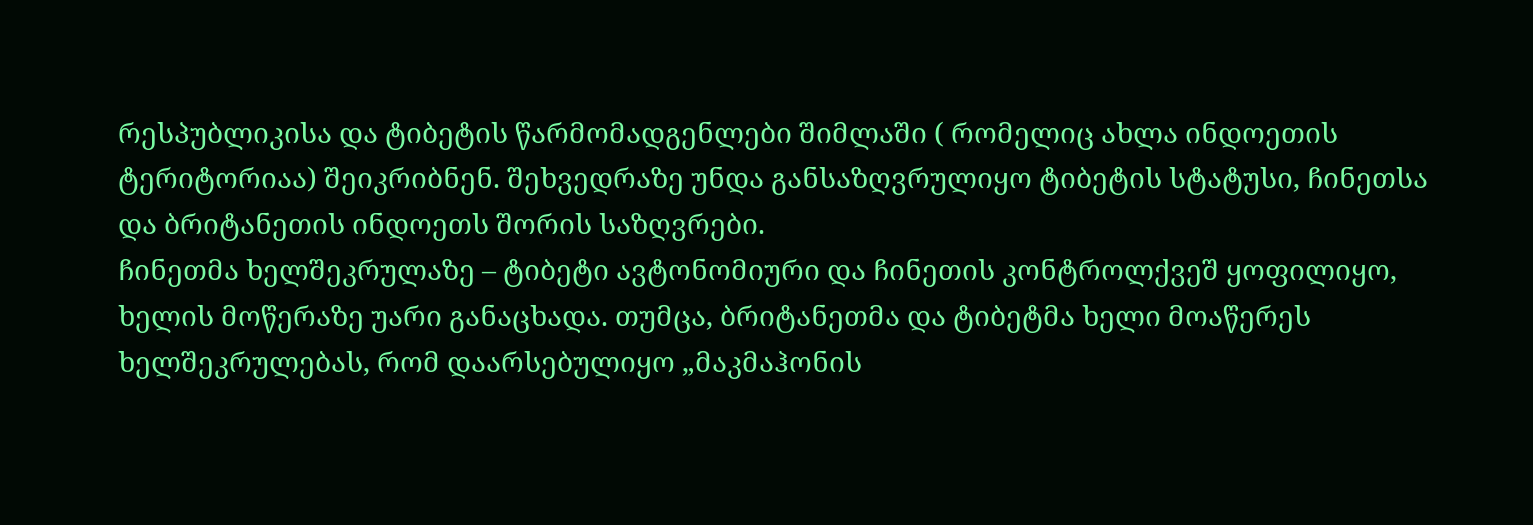რესპუბლიკისა და ტიბეტის წარმომადგენლები შიმლაში ( რომელიც ახლა ინდოეთის ტერიტორიაა) შეიკრიბნენ. შეხვედრაზე უნდა განსაზღვრულიყო ტიბეტის სტატუსი, ჩინეთსა და ბრიტანეთის ინდოეთს შორის საზღვრები.
ჩინეთმა ხელშეკრულაზე – ტიბეტი ავტონომიური და ჩინეთის კონტროლქვეშ ყოფილიყო, ხელის მოწერაზე უარი განაცხადა. თუმცა, ბრიტანეთმა და ტიბეტმა ხელი მოაწერეს ხელშეკრულებას, რომ დაარსებულიყო „მაკმაჰონის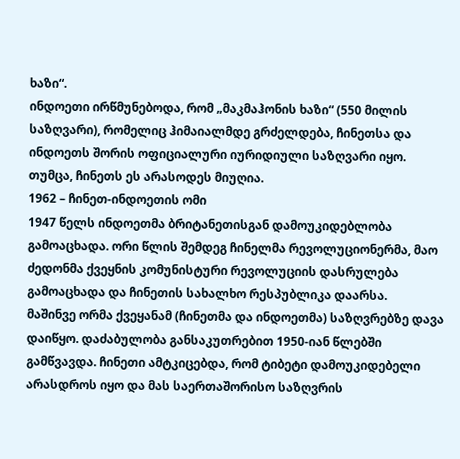ხაზი“.
ინდოეთი ირწმუნებოდა, რომ „მაკმაჰონის ხაზი“ (550 მილის საზღვარი), რომელიც ჰიმაიალმდე გრძელდება, ჩინეთსა და ინდოეთს შორის ოფიციალური იურიდიული საზღვარი იყო.
თუმცა, ჩინეთს ეს არასოდეს მიუღია.
1962 – ჩინეთ-ინდოეთის ომი
1947 წელს ინდოეთმა ბრიტანეთისგან დამოუკიდებლობა გამოაცხადა. ორი წლის შემდეგ ჩინელმა რევოლუციონერმა, მაო ძედონმა ქვეყნის კომუნისტური რევოლუციის დასრულება გამოაცხადა და ჩინეთის სახალხო რესპუბლიკა დაარსა.
მაშინვე ორმა ქვეყანამ (ჩინეთმა და ინდოეთმა) საზღვრებზე დავა დაიწყო. დაძაბულობა განსაკუთრებით 1950-იან წლებში გამწვავდა. ჩინეთი ამტკიცებდა, რომ ტიბეტი დამოუკიდებელი არასდროს იყო და მას საერთაშორისო საზღვრის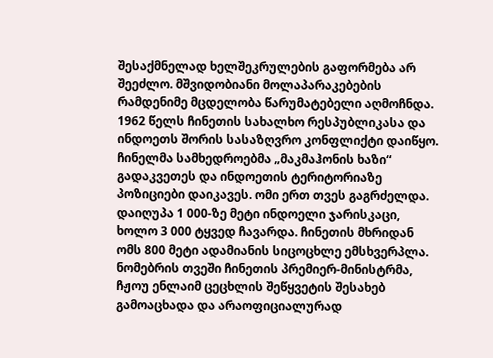შესაქმნელად ხელშეკრულების გაფორმება არ შეეძლო. მშვიდობიანი მოლაპარაკებების რამდენიმე მცდელობა წარუმატებელი აღმოჩნდა.
1962 წელს ჩინეთის სახალხო რესპუბლიკასა და ინდოეთს შორის სასაზღვრო კონფლიქტი დაიწყო.
ჩინელმა სამხედროებმა „მაკმაჰონის ხაზი“ გადაკვეთეს და ინდოეთის ტერიტორიაზე პოზიციები დაიკავეს. ომი ერთ თვეს გაგრძელდა. დაიღუპა 1 000-ზე მეტი ინდოელი ჯარისკაცი, ხოლო 3 000 ტყვედ ჩავარდა. ჩინეთის მხრიდან ომს 800 მეტი ადამიანის სიცოცხლე ემსხვერპლა.
ნომებრის თვეში ჩინეთის პრემიერ-მინისტრმა, ჩჟოუ ენლაიმ ცეცხლის შეწყვეტის შესახებ გამოაცხადა და არაოფიციალურად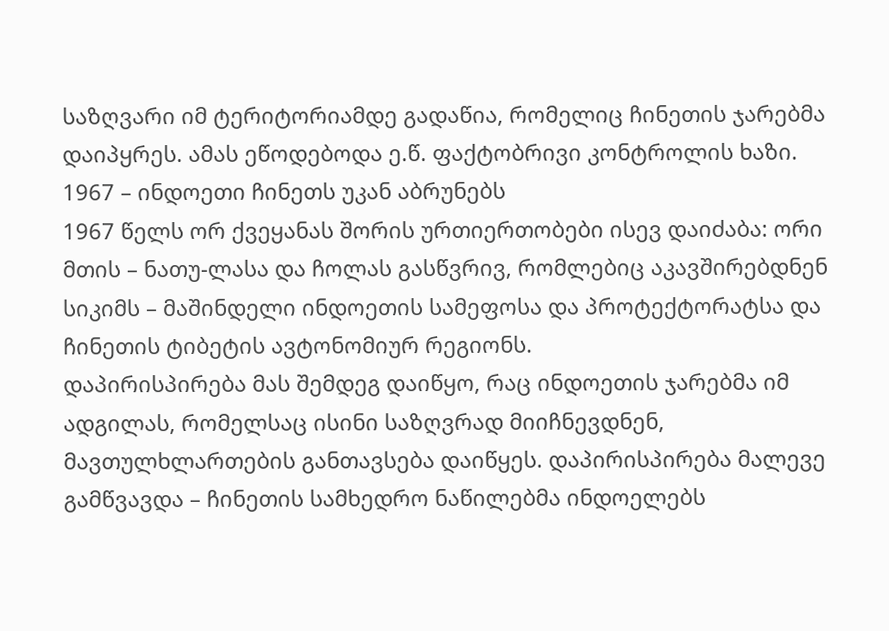საზღვარი იმ ტერიტორიამდე გადაწია, რომელიც ჩინეთის ჯარებმა დაიპყრეს. ამას ეწოდებოდა ე.წ. ფაქტობრივი კონტროლის ხაზი.
1967 – ინდოეთი ჩინეთს უკან აბრუნებს
1967 წელს ორ ქვეყანას შორის ურთიერთობები ისევ დაიძაბა: ორი მთის – ნათუ-ლასა და ჩოლას გასწვრივ, რომლებიც აკავშირებდნენ სიკიმს – მაშინდელი ინდოეთის სამეფოსა და პროტექტორატსა და ჩინეთის ტიბეტის ავტონომიურ რეგიონს.
დაპირისპირება მას შემდეგ დაიწყო, რაც ინდოეთის ჯარებმა იმ ადგილას, რომელსაც ისინი საზღვრად მიიჩნევდნენ, მავთულხლართების განთავსება დაიწყეს. დაპირისპირება მალევე გამწვავდა – ჩინეთის სამხედრო ნაწილებმა ინდოელებს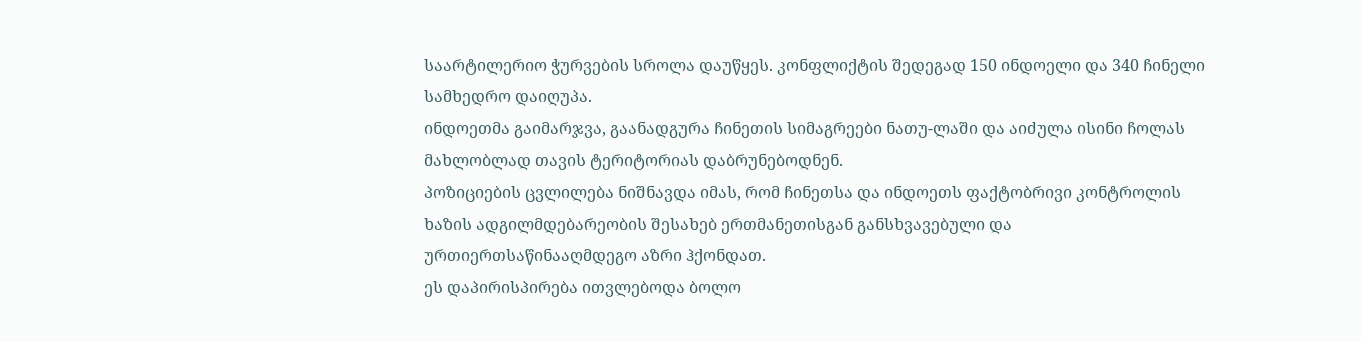საარტილერიო ჭურვების სროლა დაუწყეს. კონფლიქტის შედეგად 150 ინდოელი და 340 ჩინელი სამხედრო დაიღუპა.
ინდოეთმა გაიმარჯვა, გაანადგურა ჩინეთის სიმაგრეები ნათუ-ლაში და აიძულა ისინი ჩოლას მახლობლად თავის ტერიტორიას დაბრუნებოდნენ.
პოზიციების ცვლილება ნიშნავდა იმას, რომ ჩინეთსა და ინდოეთს ფაქტობრივი კონტროლის ხაზის ადგილმდებარეობის შესახებ ერთმანეთისგან განსხვავებული და ურთიერთსაწინააღმდეგო აზრი ჰქონდათ.
ეს დაპირისპირება ითვლებოდა ბოლო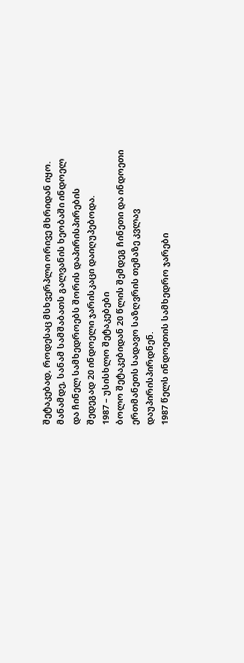შეტაკებად, როდესაც მსხვერპლი ორივე მხრიდან იყო. მანამდე, სანამ სამშაბათს გალვანის ხეობაში ინდოელ და ჩინელ სამხედროებს შორის დაპირისპირების შედეგად 20 ინდოელი ჯარისკაცი დაიღუპებოდა.
1987 – უსისხლო შეტაკებები
ბოლო შეტაკებიდან 20 წლის შემდეგ ჩინეთი და ინდოეთი ერთმანეთს სადავო საზღვრის თემაზე კვლავ დაუპირისპირდნენ.
1987 წელს ინდოეთის სამხედრო ჯარები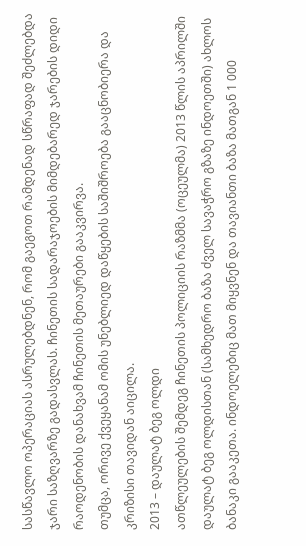სასწავლო ოპერაციას ასრულებდნენ, რომ გაეგოთ რამდენად სწრაფად შეძლებდა ჯარი საზღვარზე გადასვლას. ჩინეთის სადარაჯოების მიმდებარედ ჯარების დიდი რაოდენობის დანახვამ ჩინეთის მეთაურები გააკვირვა.
თუმცა, ორივე ქვეყანამ ომის უნებლიედ დაწყების საშიშროება გააცნობიერა და კრიზისი თავიდან აიცილა.
2013 – დაულატ ბეგ ოლდი
ათწლეულების შემდეგ ჩინეთის პოლიციის რაზმმა (ოცეულმა) 2013 წლის აპრილში დაულატ ბეგ ოლდისთან (სამხედრო ბაზა ძველ სავაჭრო გზაზე ინდოეთში) ახლოს ბანაკი გააკეთა. ინდოელებიც მათ მიყვნენ და თავიანთი ბაზა მათგან 1 000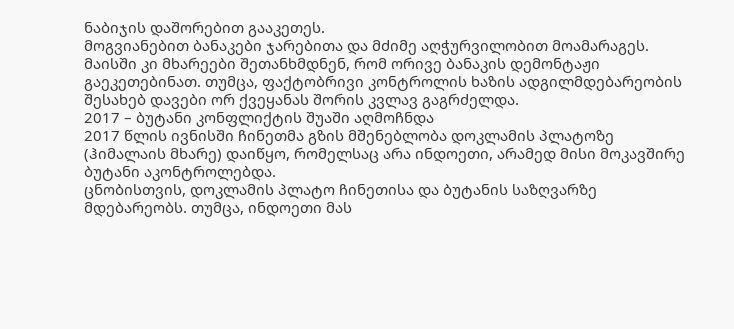ნაბიჯის დაშორებით გააკეთეს.
მოგვიანებით ბანაკები ჯარებითა და მძიმე აღჭურვილობით მოამარაგეს.
მაისში კი მხარეები შეთანხმდნენ, რომ ორივე ბანაკის დემონტაჟი გაეკეთებინათ. თუმცა, ფაქტობრივი კონტროლის ხაზის ადგილმდებარეობის შესახებ დავები ორ ქვეყანას შორის კვლავ გაგრძელდა.
2017 – ბუტანი კონფლიქტის შუაში აღმოჩნდა
2017 წლის ივნისში ჩინეთმა გზის მშენებლობა დოკლამის პლატოზე (ჰიმალაის მხარე) დაიწყო, რომელსაც არა ინდოეთი, არამედ მისი მოკავშირე ბუტანი აკონტროლებდა.
ცნობისთვის, დოკლამის პლატო ჩინეთისა და ბუტანის საზღვარზე მდებარეობს. თუმცა, ინდოეთი მას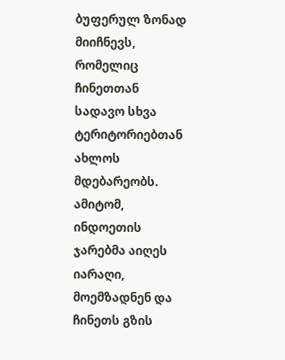ბუფერულ ზონად მიიჩნევს, რომელიც ჩინეთთან სადავო სხვა ტერიტორიებთან ახლოს მდებარეობს.
ამიტომ, ინდოეთის ჯარებმა აიღეს იარაღი, მოემზადნენ და ჩინეთს გზის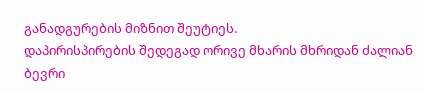განადგურების მიზნით შეუტიეს.
დაპირისპირების შედეგად ორივე მხარის მხრიდან ძალიან ბევრი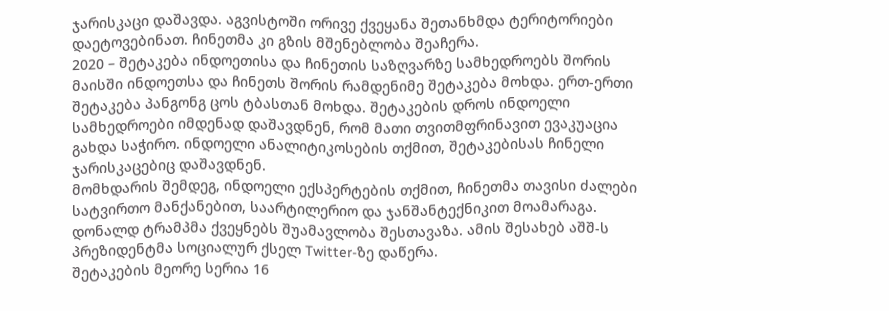ჯარისკაცი დაშავდა. აგვისტოში ორივე ქვეყანა შეთანხმდა ტერიტორიები დაეტოვებინათ. ჩინეთმა კი გზის მშენებლობა შეაჩერა.
2020 – შეტაკება ინდოეთისა და ჩინეთის საზღვარზე სამხედროებს შორის
მაისში ინდოეთსა და ჩინეთს შორის რამდენიმე შეტაკება მოხდა. ერთ-ერთი შეტაკება პანგონგ ცოს ტბასთან მოხდა. შეტაკების დროს ინდოელი სამხედროები იმდენად დაშავდნენ, რომ მათი თვითმფრინავით ევაკუაცია გახდა საჭირო. ინდოელი ანალიტიკოსების თქმით, შეტაკებისას ჩინელი ჯარისკაცებიც დაშავდნენ.
მომხდარის შემდეგ, ინდოელი ექსპერტების თქმით, ჩინეთმა თავისი ძალები სატვირთო მანქანებით, საარტილერიო და ჯანშანტექნიკით მოამარაგა.
დონალდ ტრამპმა ქვეყნებს შუამავლობა შესთავაზა. ამის შესახებ აშშ-ს პრეზიდენტმა სოციალურ ქსელ Twitter-ზე დაწერა.
შეტაკების მეორე სერია 16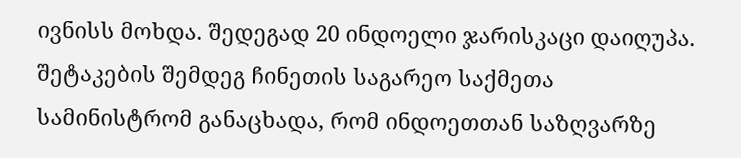ივნისს მოხდა. შედეგად 20 ინდოელი ჯარისკაცი დაიღუპა. შეტაკების შემდეგ ჩინეთის საგარეო საქმეთა სამინისტრომ განაცხადა, რომ ინდოეთთან საზღვარზე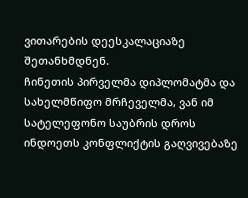ვითარების დეესკალაციაზე შეთანხმდნენ.
ჩინეთის პირველმა დიპლომატმა და სახელმწიფო მრჩეველმა, ვან იმ სატელეფონო საუბრის დროს ინდოეთს კონფლიქტის გაღვივებაზე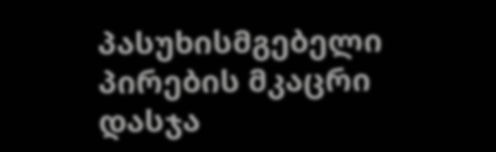პასუხისმგებელი პირების მკაცრი დასჯა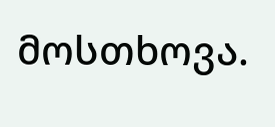მოსთხოვა.